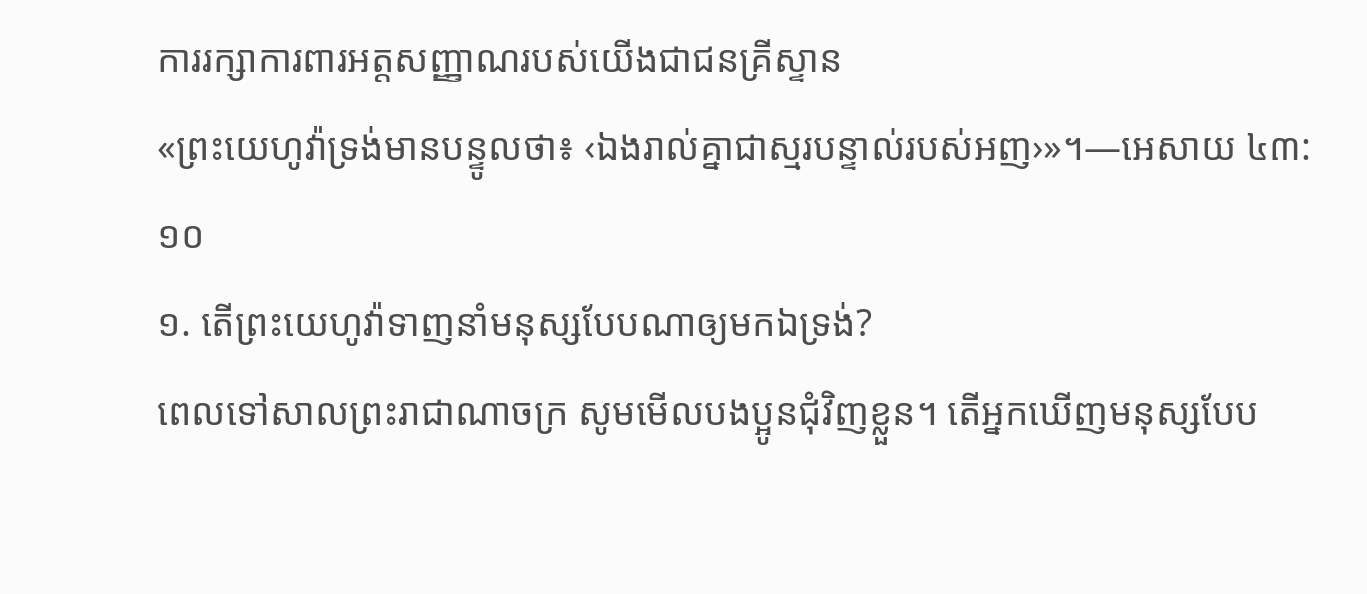ការរក្សាការពារអត្តសញ្ញាណរបស់យើងជាជនគ្រីស្ទាន
«ព្រះយេហូវ៉ាទ្រង់មានបន្ទូលថា៖ ‹ឯងរាល់គ្នាជាស្មរបន្ទាល់របស់អញ›»។—អេសាយ ៤៣:១០
១. តើព្រះយេហូវ៉ាទាញនាំមនុស្សបែបណាឲ្យមកឯទ្រង់?
ពេលទៅសាលព្រះរាជាណាចក្រ សូមមើលបងប្អូនជុំវិញខ្លួន។ តើអ្នកឃើញមនុស្សបែប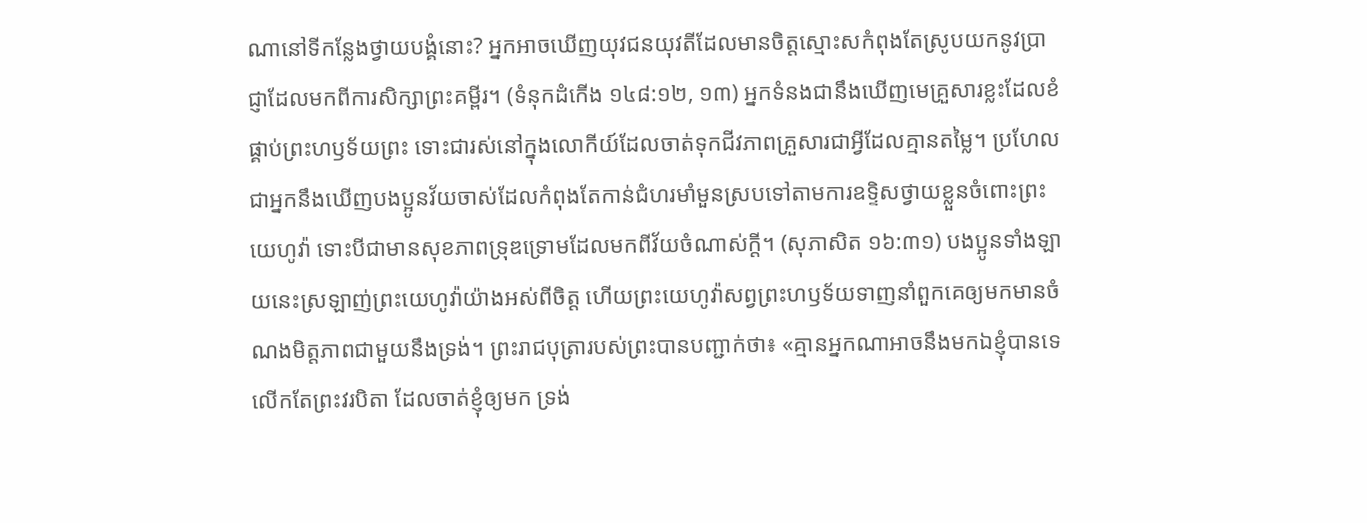ណានៅទីកន្លែងថ្វាយបង្គំនោះ? អ្នកអាចឃើញយុវជនយុវតីដែលមានចិត្តស្មោះសកំពុងតែស្រូបយកនូវប្រាជ្ញាដែលមកពីការសិក្សាព្រះគម្ពីរ។ (ទំនុកដំកើង ១៤៨:១២, ១៣) អ្នកទំនងជានឹងឃើញមេគ្រួសារខ្លះដែលខំផ្គាប់ព្រះហឫទ័យព្រះ ទោះជារស់នៅក្នុងលោកីយ៍ដែលចាត់ទុកជីវភាពគ្រួសារជាអ្វីដែលគ្មានតម្លៃ។ ប្រហែលជាអ្នកនឹងឃើញបងប្អូនវ័យចាស់ដែលកំពុងតែកាន់ជំហរមាំមួនស្របទៅតាមការឧទ្ទិសថ្វាយខ្លួនចំពោះព្រះយេហូវ៉ា ទោះបីជាមានសុខភាពទ្រុឌទ្រោមដែលមកពីវ័យចំណាស់ក្ដី។ (សុភាសិត ១៦:៣១) បងប្អូនទាំងឡាយនេះស្រឡាញ់ព្រះយេហូវ៉ាយ៉ាងអស់ពីចិត្ត ហើយព្រះយេហូវ៉ាសព្វព្រះហឫទ័យទាញនាំពួកគេឲ្យមកមានចំណងមិត្តភាពជាមួយនឹងទ្រង់។ ព្រះរាជបុត្រារបស់ព្រះបានបញ្ជាក់ថា៖ «គ្មានអ្នកណាអាចនឹងមកឯខ្ញុំបានទេ លើកតែព្រះវរបិតា ដែលចាត់ខ្ញុំឲ្យមក ទ្រង់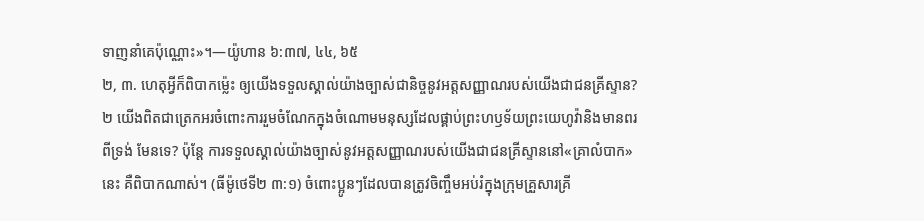ទាញនាំគេប៉ុណ្ណោះ»។—យ៉ូហាន ៦:៣៧, ៤៤, ៦៥
២, ៣. ហេតុអ្វីក៏ពិបាកម្ល៉េះ ឲ្យយើងទទួលស្គាល់យ៉ាងច្បាស់ជានិច្ចនូវអត្តសញ្ញាណរបស់យើងជាជនគ្រីស្ទាន?
២ យើងពិតជាត្រេកអរចំពោះការរួមចំណែកក្នុងចំណោមមនុស្សដែលផ្គាប់ព្រះហឫទ័យព្រះយេហូវ៉ានិងមានពរពីទ្រង់ មែនទេ? ប៉ុន្តែ ការទទួលស្គាល់យ៉ាងច្បាស់នូវអត្តសញ្ញាណរបស់យើងជាជនគ្រីស្ទាននៅ«គ្រាលំបាក»នេះ គឺពិបាកណាស់។ (ធីម៉ូថេទី២ ៣:១) ចំពោះប្អូនៗដែលបានត្រូវចិញ្ចឹមអប់រំក្នុងក្រុមគ្រួសារគ្រី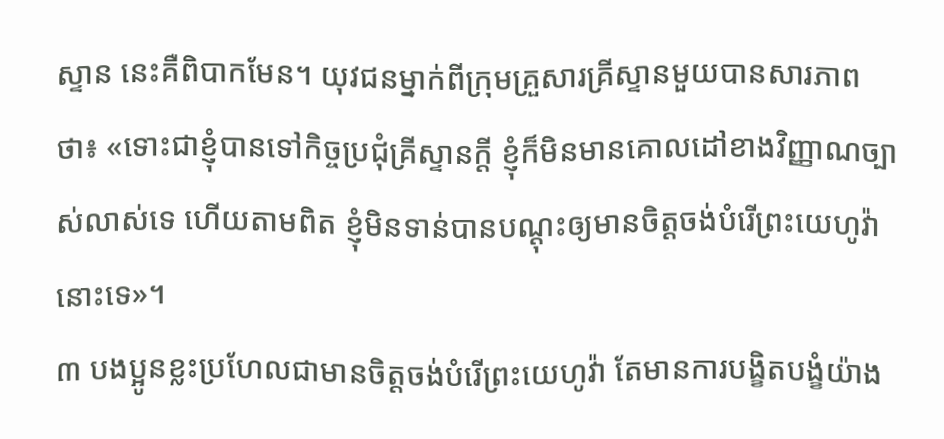ស្ទាន នេះគឺពិបាកមែន។ យុវជនម្នាក់ពីក្រុមគ្រួសារគ្រីស្ទានមួយបានសារភាពថា៖ «ទោះជាខ្ញុំបានទៅកិច្ចប្រជុំគ្រីស្ទានក្ដី ខ្ញុំក៏មិនមានគោលដៅខាងវិញ្ញាណច្បាស់លាស់ទេ ហើយតាមពិត ខ្ញុំមិនទាន់បានបណ្ដុះឲ្យមានចិត្តចង់បំរើព្រះយេហូវ៉ានោះទេ»។
៣ បងប្អូនខ្លះប្រហែលជាមានចិត្តចង់បំរើព្រះយេហូវ៉ា តែមានការបង្ខិតបង្ខំយ៉ាង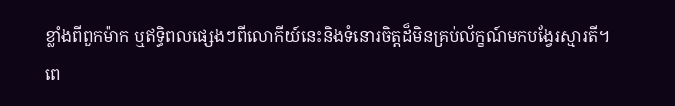ខ្លាំងពីពួកម៉ាក ឬឥទ្ធិពលផ្សេងៗពីលោកីយ៍នេះនិងទំនោរចិត្តដ៏មិនគ្រប់ល័ក្ខណ៍មកបង្វែរស្មារតី។ ពេ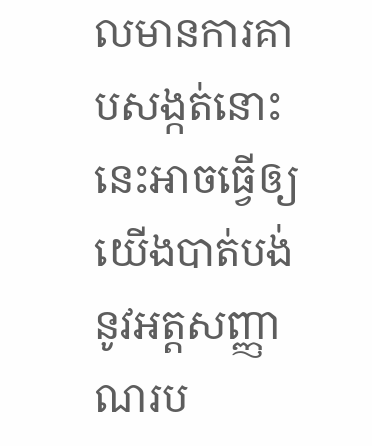លមានការគាបសង្កត់នោះ នេះអាចធ្វើឲ្យយើងបាត់បង់នូវអត្តសញ្ញាណរប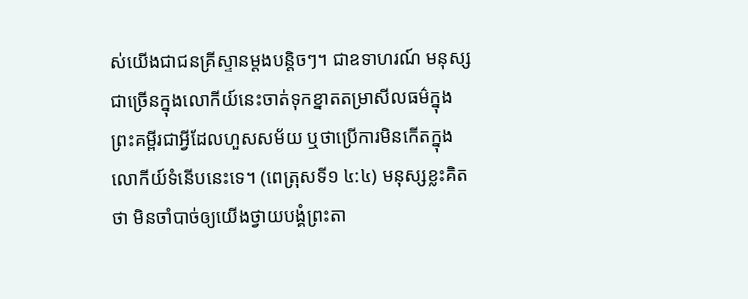ស់យើងជាជនគ្រីស្ទានម្ដងបន្ដិចៗ។ ជាឧទាហរណ៍ មនុស្សជាច្រើនក្នុងលោកីយ៍នេះចាត់ទុកខ្នាតតម្រាសីលធម៌ក្នុងព្រះគម្ពីរជាអ្វីដែលហួសសម័យ ឬថាប្រើការមិនកើតក្នុងលោកីយ៍ទំនើបនេះទេ។ (ពេត្រុសទី១ ៤:៤) មនុស្សខ្លះគិតថា មិនចាំបាច់ឲ្យយើងថ្វាយបង្គំព្រះតា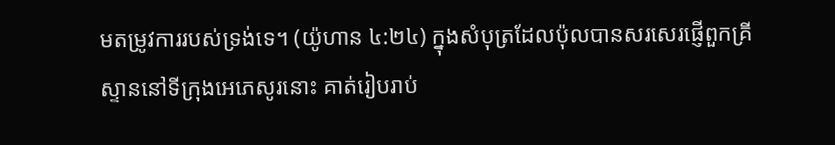មតម្រូវការរបស់ទ្រង់ទេ។ (យ៉ូហាន ៤:២៤) ក្នុងសំបុត្រដែលប៉ុលបានសរសេរផ្ញើពួកគ្រីស្ទាននៅទីក្រុងអេភេសូរនោះ គាត់រៀបរាប់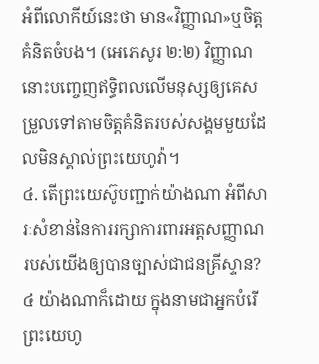អំពីលោកីយ៍នេះថា មាន«វិញ្ញាណ»ឬចិត្តគំនិតចំបង។ (អេភេសូរ ២:២) វិញ្ញាណនោះបញ្ចេញឥទ្ធិពលលើមនុស្សឲ្យគេសម្រួលទៅតាមចិត្តគំនិតរបស់សង្គមមួយដែលមិនស្គាល់ព្រះយេហូវ៉ា។
៤. តើព្រះយេស៊ូបញ្ជាក់យ៉ាងណា អំពីសារៈសំខាន់នៃការរក្សាការពារអត្តសញ្ញាណរបស់យើងឲ្យបានច្បាស់ជាជនគ្រីស្ទាន?
៤ យ៉ាងណាក៏ដោយ ក្នុងនាមជាអ្នកបំរើព្រះយេហូ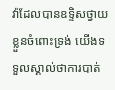វ៉ាដែលបានឧទ្ទិសថ្វាយខ្លួនចំពោះទ្រង់ យើងទទួលស្គាល់ថាការបាត់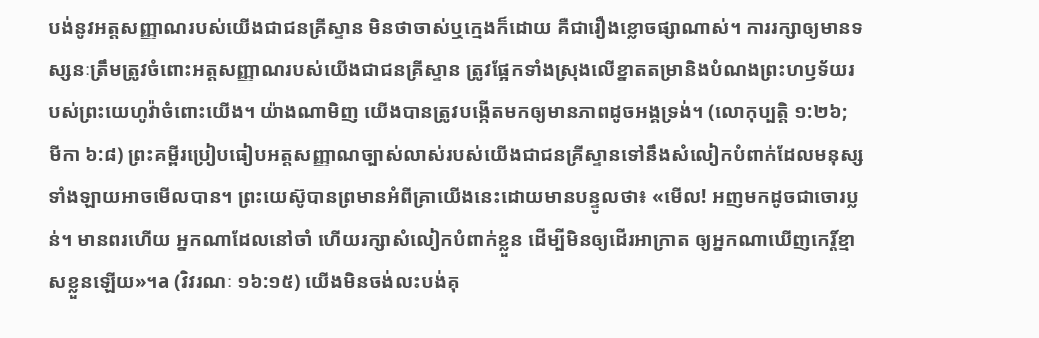បង់នូវអត្តសញ្ញាណរបស់យើងជាជនគ្រីស្ទាន មិនថាចាស់ឬក្មេងក៏ដោយ គឺជារឿងខ្លោចផ្សាណាស់។ ការរក្សាឲ្យមានទស្សនៈត្រឹមត្រូវចំពោះអត្តសញ្ញាណរបស់យើងជាជនគ្រីស្ទាន ត្រូវផ្អែកទាំងស្រុងលើខ្នាតតម្រានិងបំណងព្រះហឫទ័យរបស់ព្រះយេហូវ៉ាចំពោះយើង។ យ៉ាងណាមិញ យើងបានត្រូវបង្កើតមកឲ្យមានភាពដូចអង្គទ្រង់។ (លោកុប្បត្តិ ១:២៦; មីកា ៦:៨) ព្រះគម្ពីរប្រៀបធៀបអត្តសញ្ញាណច្បាស់លាស់របស់យើងជាជនគ្រីស្ទានទៅនឹងសំលៀកបំពាក់ដែលមនុស្សទាំងឡាយអាចមើលបាន។ ព្រះយេស៊ូបានព្រមានអំពីគ្រាយើងនេះដោយមានបន្ទូលថា៖ «មើល! អញមកដូចជាចោរប្លន់។ មានពរហើយ អ្នកណាដែលនៅចាំ ហើយរក្សាសំលៀកបំពាក់ខ្លួន ដើម្បីមិនឲ្យដើរអាក្រាត ឲ្យអ្នកណាឃើញកេរ្ដិ៍ខ្មាសខ្លួនឡើយ»។a (វិវរណៈ ១៦:១៥) យើងមិនចង់លះបង់គុ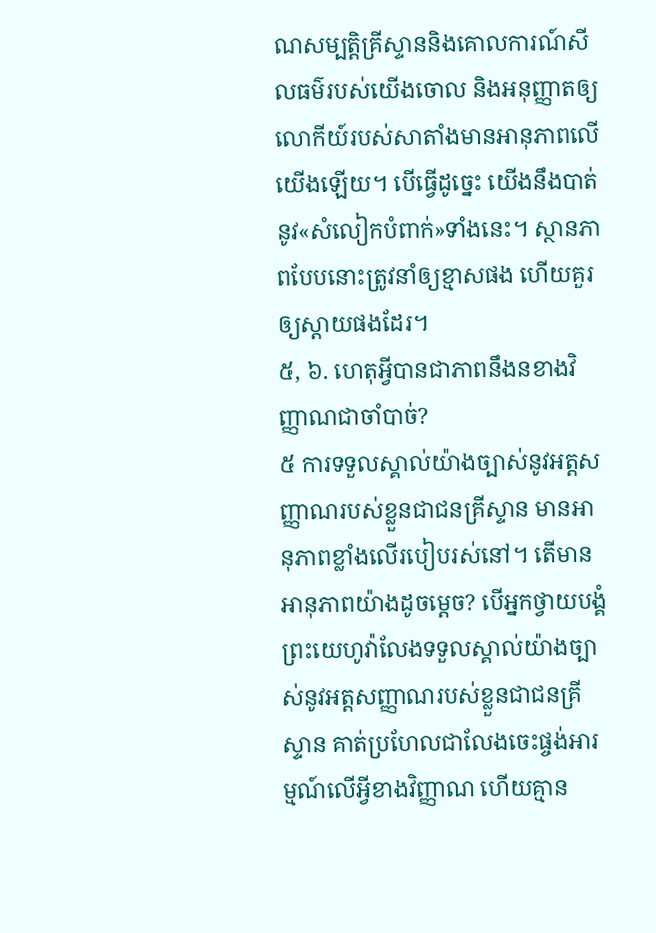ណសម្បត្ដិគ្រីស្ទាននិងគោលការណ៍សីលធម៌របស់យើងចោល និងអនុញ្ញាតឲ្យលោកីយ៍របស់សាតាំងមានអានុភាពលើយើងឡើយ។ បើធ្វើដូច្នេះ យើងនឹងបាត់នូវ«សំលៀកបំពាក់»ទាំងនេះ។ ស្ថានភាពបែបនោះត្រូវនាំឲ្យខ្មាសផង ហើយគួរឲ្យស្ដាយផងដែរ។
៥, ៦. ហេតុអ្វីបានជាភាពនឹងនខាងវិញ្ញាណជាចាំបាច់?
៥ ការទទួលស្គាល់យ៉ាងច្បាស់នូវអត្តសញ្ញាណរបស់ខ្លួនជាជនគ្រីស្ទាន មានអានុភាពខ្លាំងលើរបៀបរស់នៅ។ តើមានអានុភាពយ៉ាងដូចម្ដេច? បើអ្នកថ្វាយបង្គំព្រះយេហូវ៉ាលែងទទួលស្គាល់យ៉ាងច្បាស់នូវអត្តសញ្ញាណរបស់ខ្លួនជាជនគ្រីស្ទាន គាត់ប្រហែលជាលែងចេះផ្ចង់អារម្មណ៍លើអ្វីខាងវិញ្ញាណ ហើយគ្មាន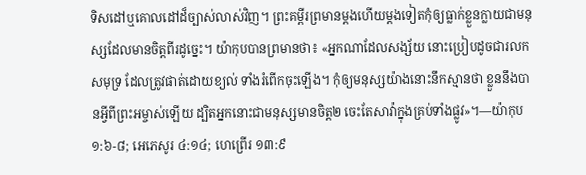ទិសដៅឬគោលដៅដ៏ច្បាស់លាស់វិញ។ ព្រះគម្ពីរព្រមានម្ដងហើយម្ដងទៀតកុំឲ្យធ្លាក់ខ្លួនក្លាយជាមនុស្សដែលមានចិត្តពីរដូច្នេះ។ យ៉ាកុបបានព្រមានថា៖ «អ្នកណាដែលសង្ស័យ នោះប្រៀបដូចជារលកសមុទ្រ ដែលត្រូវផាត់ដោយខ្យល់ ទាំងរំពើកចុះឡើង។ កុំឲ្យមនុស្សយ៉ាងនោះនឹកស្មានថា ខ្លួននឹងបានអ្វីពីព្រះអម្ចាស់ឡើយ ដ្បិតអ្នកនោះជាមនុស្សមានចិត្ត២ ចេះតែសាវ៉ាក្នុងគ្រប់ទាំងផ្លូវ»។—យ៉ាកុប ១:៦-៨; អេភេសូរ ៤:១៤; ហេព្រើរ ១៣:៩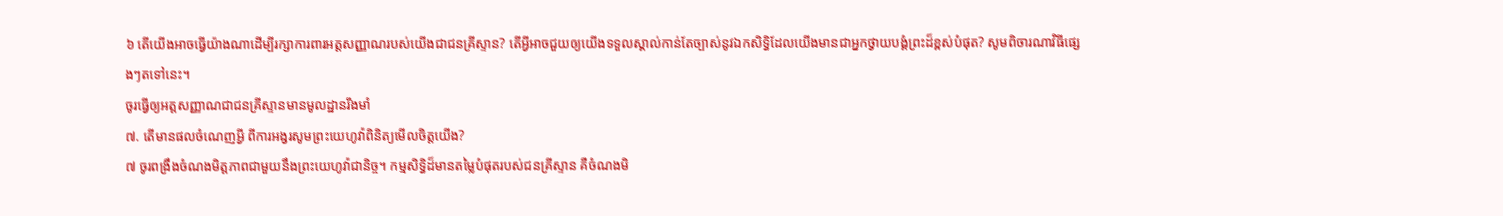៦ តើយើងអាចធ្វើយ៉ាងណាដើម្បីរក្សាការពារអត្តសញ្ញាណរបស់យើងជាជនគ្រីស្ទាន? តើអ្វីអាចជួយឲ្យយើងទទួលស្គាល់កាន់តែច្បាស់នូវឯកសិទ្ធិដែលយើងមានជាអ្នកថ្វាយបង្គំព្រះដ៏ខ្ពស់បំផុត? សូមពិចារណាវិធីផ្សេងៗតទៅនេះ។
ចូរធ្វើឲ្យអត្តសញ្ញាណជាជនគ្រីស្ទានមានមូលដ្ឋានរឹងមាំ
៧. តើមានផលចំណេញអ្វី ពីការអង្វរសូមព្រះយេហូវ៉ាពិនិត្យមើលចិត្តយើង?
៧ ចូរពង្រឹងចំណងមិត្តភាពជាមួយនឹងព្រះយេហូវ៉ាជានិច្ច។ កម្មសិទ្ធិដ៏មានតម្លៃបំផុតរបស់ជនគ្រីស្ទាន គឺចំណងមិ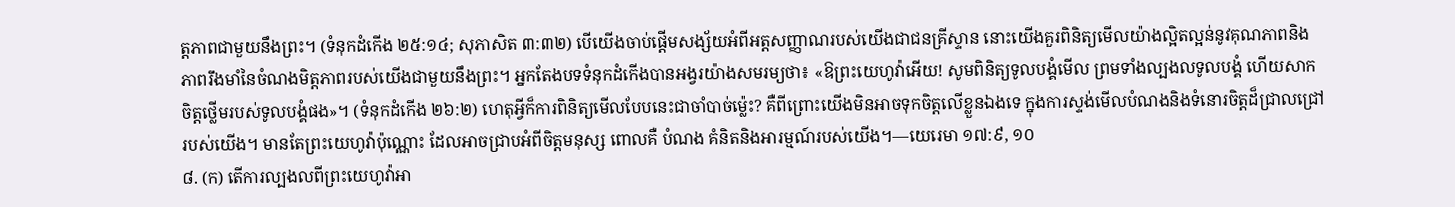ត្តភាពជាមួយនឹងព្រះ។ (ទំនុកដំកើង ២៥:១៤; សុភាសិត ៣:៣២) បើយើងចាប់ផ្ដើមសង្ស័យអំពីអត្តសញ្ញាណរបស់យើងជាជនគ្រីស្ទាន នោះយើងគួរពិនិត្យមើលយ៉ាងល្អិតល្អន់នូវគុណភាពនិងភាពរឹងមាំនៃចំណងមិត្តភាពរបស់យើងជាមួយនឹងព្រះ។ អ្នកតែងបទទំនុកដំកើងបានអង្វរយ៉ាងសមរម្យថា៖ «ឱព្រះយេហូវ៉ាអើយ! សូមពិនិត្យទូលបង្គំមើល ព្រមទាំងល្បងលទូលបង្គំ ហើយសាកចិត្តថ្លើមរបស់ទូលបង្គំផង»។ (ទំនុកដំកើង ២៦:២) ហេតុអ្វីក៏ការពិនិត្យមើលបែបនេះជាចាំបាច់ម្ល៉េះ? គឺពីព្រោះយើងមិនអាចទុកចិត្តលើខ្លួនឯងទេ ក្នុងការស្ទង់មើលបំណងនិងទំនោរចិត្តដ៏ជ្រាលជ្រៅរបស់យើង។ មានតែព្រះយេហូវ៉ាប៉ុណ្ណោះ ដែលអាចជ្រាបអំពីចិត្តមនុស្ស ពោលគឺ បំណង គំនិតនិងអារម្មណ៍របស់យើង។—យេរេមា ១៧:៩, ១០
៨. (ក) តើការល្បងលពីព្រះយេហូវ៉ាអា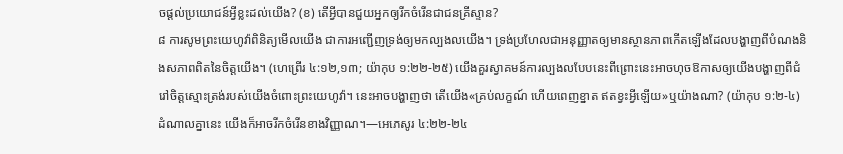ចផ្ដល់ប្រយោជន៍អ្វីខ្លះដល់យើង? (ខ) តើអ្វីបានជួយអ្នកឲ្យរីកចំរើនជាជនគ្រីស្ទាន?
៨ ការសូមព្រះយេហូវ៉ាពិនិត្យមើលយើង ជាការអញ្ជើញទ្រង់ឲ្យមកល្បងលយើង។ ទ្រង់ប្រហែលជាអនុញ្ញាតឲ្យមានស្ថានភាពកើតឡើងដែលបង្ហាញពីបំណងនិងសភាពពិតនៃចិត្តយើង។ (ហេព្រើរ ៤:១២,១៣; យ៉ាកុប ១:២២-២៥) យើងគួរស្វាគមន៍ការល្បងលបែបនេះពីព្រោះនេះអាចហុចឱកាសឲ្យយើងបង្ហាញពីជំរៅចិត្តស្មោះត្រង់របស់យើងចំពោះព្រះយេហូវ៉ា។ នេះអាចបង្ហាញថា តើយើង«គ្រប់លក្ខណ៍ ហើយពេញខ្នាត ឥតខ្វះអ្វីឡើយ»ឬយ៉ាងណា? (យ៉ាកុប ១:២-៤) ដំណាលគ្នានេះ យើងក៏អាចរីកចំរើនខាងវិញ្ញាណ។—អេភេសូរ ៤:២២-២៤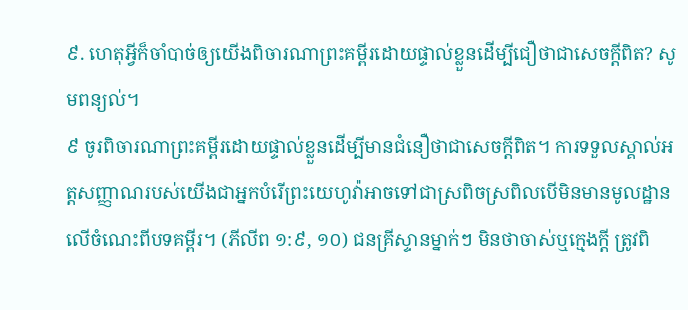៩. ហេតុអ្វីក៏ចាំបាច់ឲ្យយើងពិចារណាព្រះគម្ពីរដោយផ្ទាល់ខ្លួនដើម្បីជឿថាជាសេចក្ដីពិត? សូមពន្យល់។
៩ ចូរពិចារណាព្រះគម្ពីរដោយផ្ទាល់ខ្លួនដើម្បីមានជំនឿថាជាសេចក្ដីពិត។ ការទទួលស្គាល់អត្តសញ្ញាណរបស់យើងជាអ្នកបំរើព្រះយេហូវ៉ាអាចទៅជាស្រពិចស្រពិលបើមិនមានមូលដ្ឋានលើចំណេះពីបទគម្ពីរ។ (ភីលីព ១:៩, ១០) ជនគ្រីស្ទានម្នាក់ៗ មិនថាចាស់ឬក្មេងក្ដី ត្រូវពិ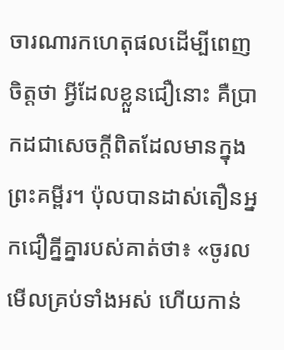ចារណារកហេតុផលដើម្បីពេញចិត្តថា អ្វីដែលខ្លួនជឿនោះ គឺប្រាកដជាសេចក្ដីពិតដែលមានក្នុងព្រះគម្ពីរ។ ប៉ុលបានដាស់តឿនអ្នកជឿគ្នីគ្នារបស់គាត់ថា៖ «ចូរលមើលគ្រប់ទាំងអស់ ហើយកាន់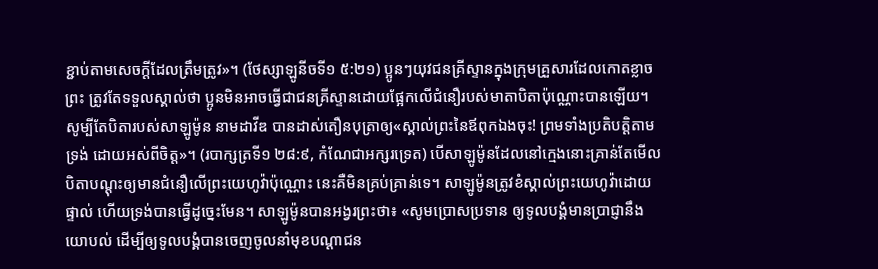ខ្ជាប់តាមសេចក្ដីដែលត្រឹមត្រូវ»។ (ថែស្សាឡូនីចទី១ ៥:២១) ប្អូនៗយុវជនគ្រីស្ទានក្នុងក្រុមគ្រួសារដែលកោតខ្លាចព្រះ ត្រូវតែទទួលស្គាល់ថា ប្អូនមិនអាចធ្វើជាជនគ្រីស្ទានដោយផ្អែកលើជំនឿរបស់មាតាបិតាប៉ុណ្ណោះបានឡើយ។ សូម្បីតែបិតារបស់សាឡូម៉ូន នាមដាវីឌ បានដាស់តឿនបុត្រាឲ្យ«ស្គាល់ព្រះនៃឪពុកឯងចុះ! ព្រមទាំងប្រតិបត្ដិតាមទ្រង់ ដោយអស់ពីចិត្ត»។ (របាក្សត្រទី១ ២៨:៩, កំណែជាអក្សរទ្រេត) បើសាឡូម៉ូនដែលនៅក្មេងនោះគ្រាន់តែមើលបិតាបណ្ដុះឲ្យមានជំនឿលើព្រះយេហូវ៉ាប៉ុណ្ណោះ នេះគឺមិនគ្រប់គ្រាន់ទេ។ សាឡូម៉ូនត្រូវខំស្គាល់ព្រះយេហូវ៉ាដោយផ្ទាល់ ហើយទ្រង់បានធ្វើដូច្នេះមែន។ សាឡូម៉ូនបានអង្វរព្រះថា៖ «សូមប្រោសប្រទាន ឲ្យទូលបង្គំមានប្រាជ្ញានឹងយោបល់ ដើម្បីឲ្យទូលបង្គំបានចេញចូលនាំមុខបណ្ដាជន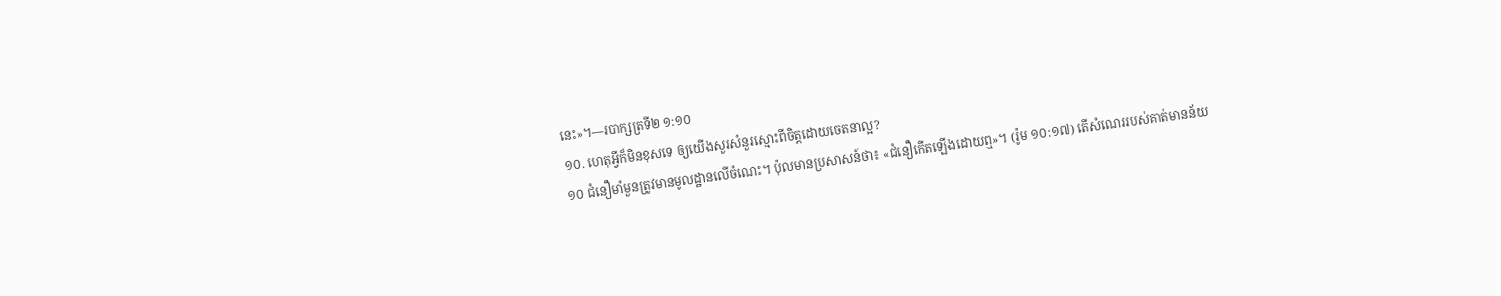នេះ»។—របាក្សត្រទី២ ១:១០
១០. ហេតុអ្វីក៏មិនខុសទេ ឲ្យយើងសួរសំនួរស្មោះពីចិត្តដោយចេតនាល្អ?
១០ ជំនឿមាំមួនត្រូវមានមូលដ្ឋានលើចំណេះ។ ប៉ុលមានប្រសាសន៍ថា៖ «ជំនឿកើតឡើងដោយឮ»។ (រ៉ូម ១០:១៧) តើសំណេររបស់គាត់មានន័យ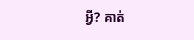អ្វី? គាត់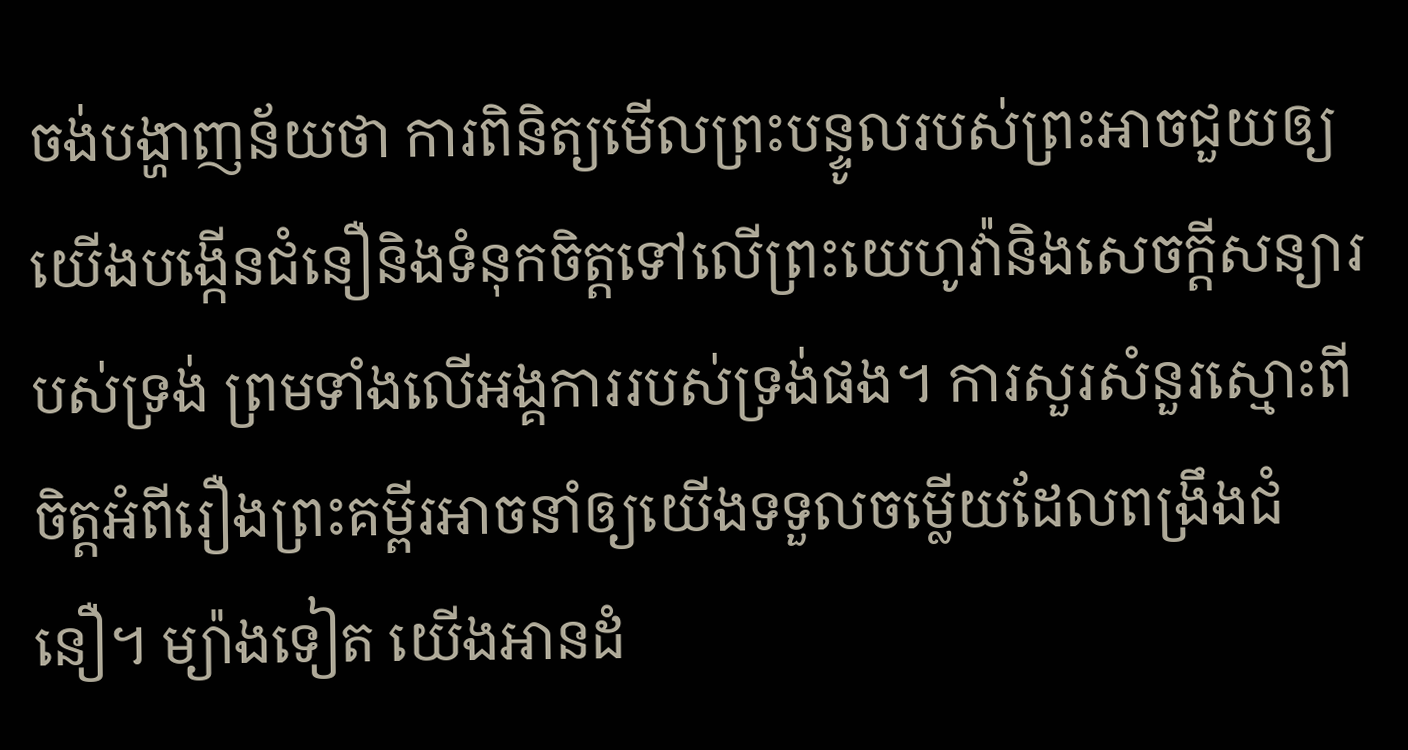ចង់បង្ហាញន័យថា ការពិនិត្យមើលព្រះបន្ទូលរបស់ព្រះអាចជួយឲ្យយើងបង្កើនជំនឿនិងទំនុកចិត្តទៅលើព្រះយេហូវ៉ានិងសេចក្ដីសន្យារបស់ទ្រង់ ព្រមទាំងលើអង្គការរបស់ទ្រង់ផង។ ការសួរសំនួរស្មោះពីចិត្តអំពីរឿងព្រះគម្ពីរអាចនាំឲ្យយើងទទួលចម្លើយដែលពង្រឹងជំនឿ។ ម្យ៉ាងទៀត យើងអានដំ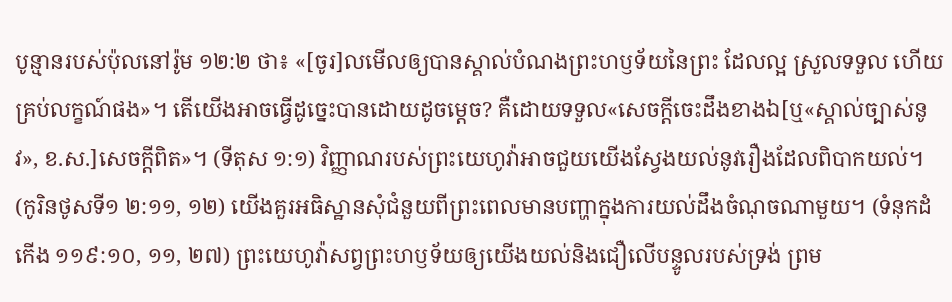បូន្មានរបស់ប៉ុលនៅរ៉ូម ១២:២ ថា៖ «[ចូរ]លមើលឲ្យបានស្គាល់បំណងព្រះហឫទ័យនៃព្រះ ដែលល្អ ស្រួលទទួល ហើយគ្រប់លក្ខណ៍ផង»។ តើយើងអាចធ្វើដូច្នេះបានដោយដូចម្ដេច? គឺដោយទទួល«សេចក្ដីចេះដឹងខាងឯ[ឬ«ស្គាល់ច្បាស់នូវ», ខ.ស.]សេចក្ដីពិត»។ (ទីតុស ១:១) វិញ្ញាណរបស់ព្រះយេហូវ៉ាអាចជួយយើងស្វែងយល់នូវរឿងដែលពិបាកយល់។ (កូរិនថូសទី១ ២:១១, ១២) យើងគួរអធិស្ឋានសុំជំនួយពីព្រះពេលមានបញ្ហាក្នុងការយល់ដឹងចំណុចណាមួយ។ (ទំនុកដំកើង ១១៩:១០, ១១, ២៧) ព្រះយេហូវ៉ាសព្វព្រះហឫទ័យឲ្យយើងយល់និងជឿលើបន្ទូលរបស់ទ្រង់ ព្រម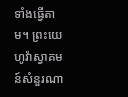ទាំងធ្វើតាម។ ព្រះយេហូវ៉ាស្វាគមន៍សំនួរណា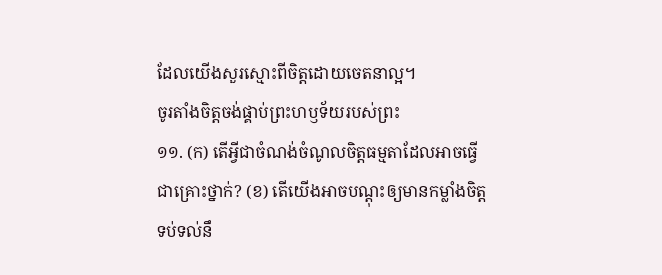ដែលយើងសួរស្មោះពីចិត្តដោយចេតនាល្អ។
ចូរតាំងចិត្តចង់ផ្គាប់ព្រះហឫទ័យរបស់ព្រះ
១១. (ក) តើអ្វីជាចំណង់ចំណូលចិត្តធម្មតាដែលអាចធ្វើជាគ្រោះថ្នាក់? (ខ) តើយើងអាចបណ្ដុះឲ្យមានកម្លាំងចិត្តទប់ទល់នឹ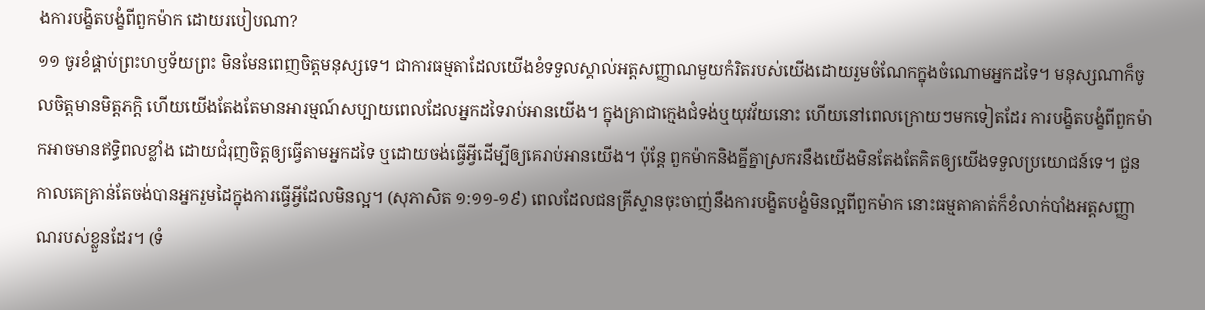ងការបង្ខិតបង្ខំពីពួកម៉ាក ដោយរបៀបណា?
១១ ចូរខំផ្គាប់ព្រះហឫទ័យព្រះ មិនមែនពេញចិត្តមនុស្សទេ។ ជាការធម្មតាដែលយើងខំទទួលស្គាល់អត្តសញ្ញាណមួយកំរិតរបស់យើងដោយរួមចំណែកក្នុងចំណោមអ្នកដទៃ។ មនុស្សណាក៏ចូលចិត្តមានមិត្តភក្ដិ ហើយយើងតែងតែមានអារម្មណ៍សប្បាយពេលដែលអ្នកដទៃរាប់អានយើង។ ក្នុងគ្រាជាក្មេងជំទង់ឬយុវវ័យនោះ ហើយនៅពេលក្រោយៗមកទៀតដែរ ការបង្ខិតបង្ខំពីពួកម៉ាកអាចមានឥទ្ធិពលខ្លាំង ដោយជំរុញចិត្តឲ្យធ្វើតាមអ្នកដទៃ ឬដោយចង់ធ្វើអ្វីដើម្បីឲ្យគេរាប់អានយើង។ ប៉ុន្តែ ពួកម៉ាកនិងគ្នីគ្នាស្រករនឹងយើងមិនតែងតែគិតឲ្យយើងទទួលប្រយោជន៍ទេ។ ជួនកាលគេគ្រាន់តែចង់បានអ្នករួមដៃក្នុងការធ្វើអ្វីដែលមិនល្អ។ (សុភាសិត ១:១១-១៩) ពេលដែលជនគ្រីស្ទានចុះចាញ់នឹងការបង្ខិតបង្ខំមិនល្អពីពួកម៉ាក នោះធម្មតាគាត់ក៏ខំលាក់បាំងអត្តសញ្ញាណរបស់ខ្លួនដែរ។ (ទំ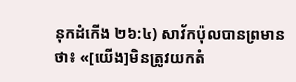នុកដំកើង ២៦:៤) សាវ័កប៉ុលបានព្រមានថា៖ «[យើង]មិនត្រូវយកតំ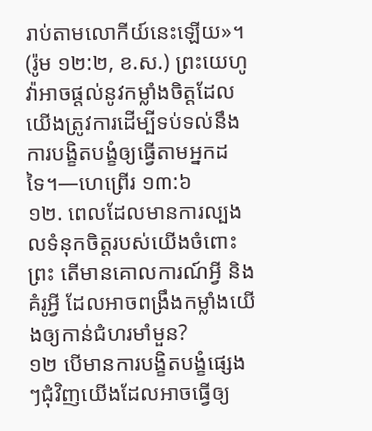រាប់តាមលោកីយ៍នេះឡើយ»។ (រ៉ូម ១២:២, ខ.ស.) ព្រះយេហូវ៉ាអាចផ្ដល់នូវកម្លាំងចិត្តដែលយើងត្រូវការដើម្បីទប់ទល់នឹងការបង្ខិតបង្ខំឲ្យធ្វើតាមអ្នកដទៃ។—ហេព្រើរ ១៣:៦
១២. ពេលដែលមានការល្បងលទំនុកចិត្តរបស់យើងចំពោះព្រះ តើមានគោលការណ៍អ្វី និងគំរូអ្វី ដែលអាចពង្រឹងកម្លាំងយើងឲ្យកាន់ជំហរមាំមួន?
១២ បើមានការបង្ខិតបង្ខំផ្សេងៗជុំវិញយើងដែលអាចធ្វើឲ្យ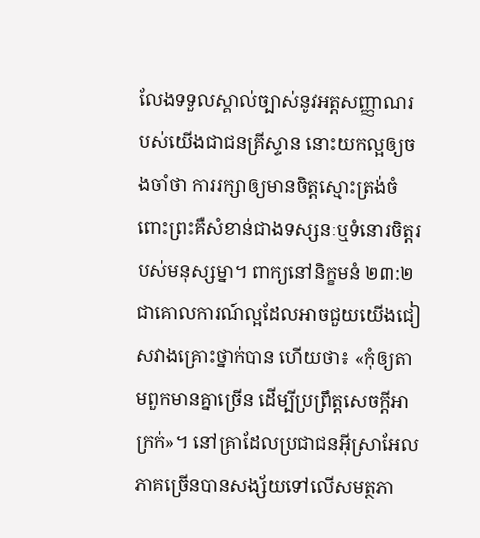លែងទទួលស្គាល់ច្បាស់នូវអត្តសញ្ញាណរបស់យើងជាជនគ្រីស្ទាន នោះយកល្អឲ្យចងចាំថា ការរក្សាឲ្យមានចិត្តស្មោះត្រង់ចំពោះព្រះគឺសំខាន់ជាងទស្សនៈឬទំនោរចិត្តរបស់មនុស្សម្នា។ ពាក្យនៅនិក្ខមនំ ២៣:២ ជាគោលការណ៍ល្អដែលអាចជួយយើងជៀសវាងគ្រោះថ្នាក់បាន ហើយថា៖ «កុំឲ្យតាមពួកមានគ្នាច្រើន ដើម្បីប្រព្រឹត្តសេចក្ដីអាក្រក់»។ នៅគ្រាដែលប្រជាជនអ៊ីស្រាអែលភាគច្រើនបានសង្ស័យទៅលើសមត្ថភា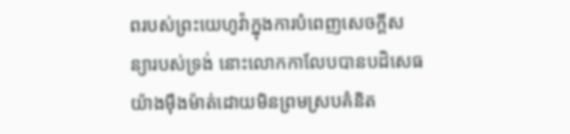ពរបស់ព្រះយេហូវ៉ាក្នុងការបំពេញសេចក្ដីសន្យារបស់ទ្រង់ នោះលោកកាលែបបានបដិសេធយ៉ាងម៉ឺងម៉ាត់ដោយមិនព្រមស្របគំនិត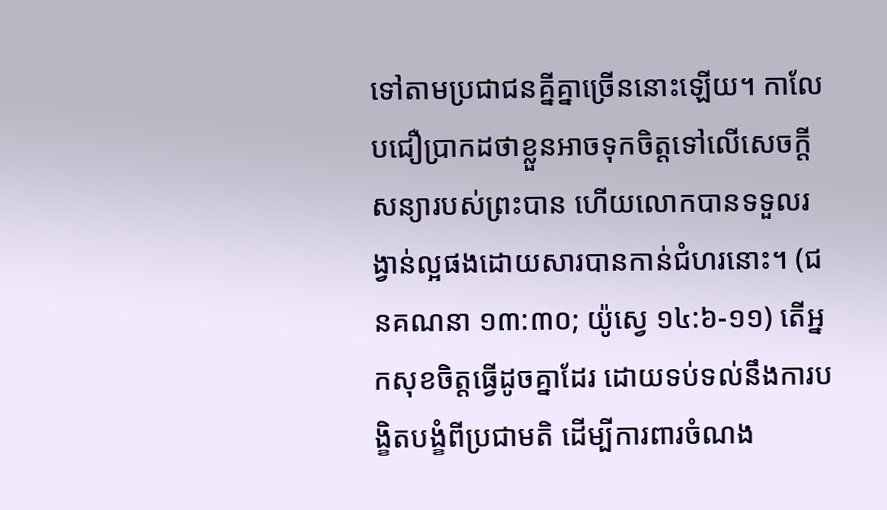ទៅតាមប្រជាជនគ្នីគ្នាច្រើននោះឡើយ។ កាលែបជឿប្រាកដថាខ្លួនអាចទុកចិត្តទៅលើសេចក្ដីសន្យារបស់ព្រះបាន ហើយលោកបានទទួលរង្វាន់ល្អផងដោយសារបានកាន់ជំហរនោះ។ (ជនគណនា ១៣:៣០; យ៉ូស្វេ ១៤:៦-១១) តើអ្នកសុខចិត្តធ្វើដូចគ្នាដែរ ដោយទប់ទល់នឹងការបង្ខិតបង្ខំពីប្រជាមតិ ដើម្បីការពារចំណង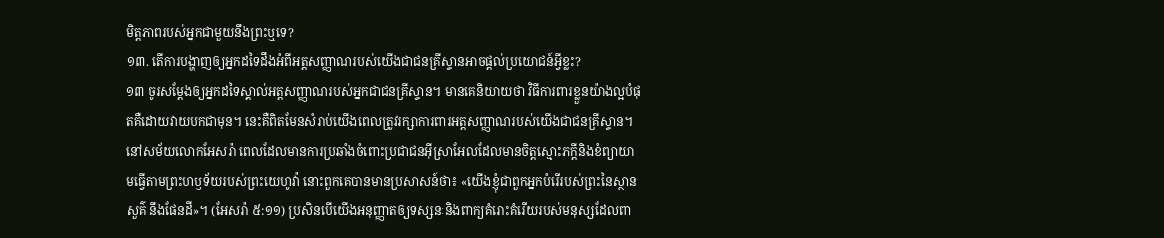មិត្តភាពរបស់អ្នកជាមួយនឹងព្រះឬទេ?
១៣. តើការបង្ហាញឲ្យអ្នកដទៃដឹងអំពីអត្តសញ្ញាណរបស់យើងជាជនគ្រីស្ទានអាចផ្ដល់ប្រយោជន៍អ្វីខ្លះ?
១៣ ចូរសម្ដែងឲ្យអ្នកដទៃស្គាល់អត្តសញ្ញាណរបស់អ្នកជាជនគ្រីស្ទាន។ មានគេនិយាយថា វិធីការពារខ្លួនយ៉ាងល្អបំផុតគឺដោយវាយបកជាមុន។ នេះគឺពិតមែនសំរាប់យើងពេលត្រូវរក្សាការពារអត្តសញ្ញាណរបស់យើងជាជនគ្រីស្ទាន។ នៅសម័យលោកអែសរ៉ា ពេលដែលមានការប្រឆាំងចំពោះប្រជាជនអ៊ីស្រាអែលដែលមានចិត្តស្មោះភក្ដីនិងខំព្យាយាមធ្វើតាមព្រះហឫទ័យរបស់ព្រះយេហូវ៉ា នោះពួកគេបានមានប្រសាសន៍ថា៖ «យើងខ្ញុំជាពួកអ្នកបំរើរបស់ព្រះនៃស្ថានសួគ៌ នឹងផែនដី»។ (អែសរ៉ា ៥:១១) ប្រសិនបើយើងអនុញ្ញាតឲ្យទស្សនៈនិងពាក្យគំរោះគំរើយរបស់មនុស្សដែលពា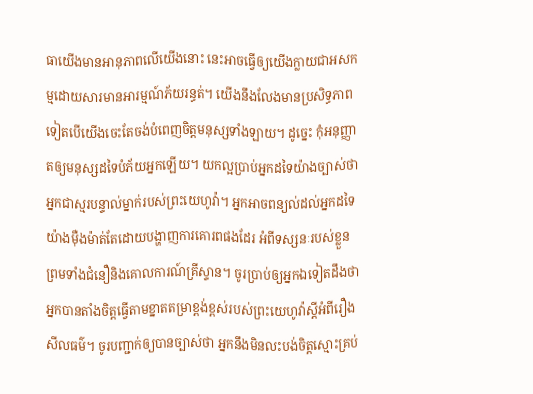ធាយើងមានអានុភាពលើយើងនោះ នេះអាចធ្វើឲ្យយើងក្លាយជាអសកម្មដោយសារមានអារម្មណ៍ភ័យរន្ធត់។ យើងនឹងលែងមានប្រសិទ្ធភាពទៀតបើយើងចេះតែចង់បំពេញចិត្តមនុស្សទាំងឡាយ។ ដូច្នេះ កុំអនុញ្ញាតឲ្យមនុស្សដទៃបំភ័យអ្នកឡើយ។ យកល្អប្រាប់អ្នកដទៃយ៉ាងច្បាស់ថាអ្នកជាស្មរបន្ទាល់ម្នាក់របស់ព្រះយេហូវ៉ា។ អ្នកអាចពន្យល់ដល់អ្នកដទៃយ៉ាងម៉ឺងម៉ាត់តែដោយបង្ហាញការគោរពផងដែរ អំពីទស្សនៈរបស់ខ្លួន ព្រមទាំងជំនឿនិងគោលការណ៍គ្រីស្ទាន។ ចូរប្រាប់ឲ្យអ្នកឯទៀតដឹងថាអ្នកបានតាំងចិត្តធ្វើតាមខ្នាតតម្រាខ្ពង់ខ្ពស់របស់ព្រះយេហូវ៉ាស្តីអំពីរឿងសីលធម៌។ ចូរបញ្ជាក់ឲ្យបានច្បាស់ថា អ្នកនឹងមិនលះបង់ចិត្តស្មោះគ្រប់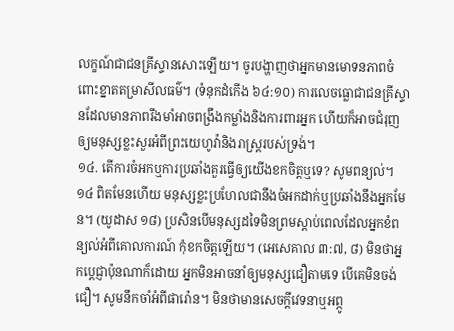លក្ខណ៍ជាជនគ្រីស្ទានសោះឡើយ។ ចូរបង្ហាញថាអ្នកមានមោទនភាពចំពោះខ្នាតតម្រាសីលធម៌។ (ទំនុកដំកើង ៦៤:១០) ការលេចធ្លោជាជនគ្រីស្ទានដែលមានភាពរឹងមាំអាចពង្រឹងកម្លាំងនិងការពារអ្នក ហើយក៏អាចជំរុញឲ្យមនុស្សខ្លះសួរអំពីព្រះយេហូវ៉ានិងរាស្ត្ររបស់ទ្រង់។
១៤. តើការចំអកឬការប្រឆាំងគួរធ្វើឲ្យយើងខកចិត្តឬទេ? សូមពន្យល់។
១៤ ពិតមែនហើយ មនុស្សខ្លះប្រហែលជានឹងចំអកដាក់ឬប្រឆាំងនឹងអ្នកមែន។ (យូដាស ១៨) ប្រសិនបើមនុស្សដទៃមិនព្រមស្ដាប់ពេលដែលអ្នកខំពន្យល់អំពីគោលការណ៍ កុំខកចិត្តឡើយ។ (អេសេគាល ៣:៧, ៨) មិនថាអ្នកប្ដេជ្ញាប៉ុនណាក៏ដោយ អ្នកមិនអាចនាំឲ្យមនុស្សជឿតាមទេ បើគេមិនចង់ជឿ។ សូមនឹកចាំអំពីផារ៉ោន។ មិនថាមានសេចក្ដីវេទនាឬអព្ភូ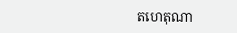តហេតុណា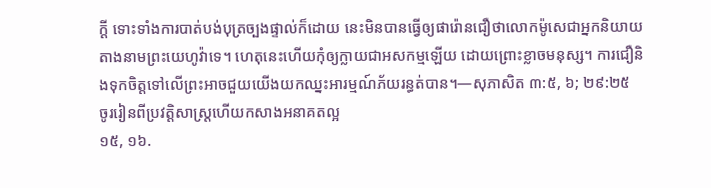ក្ដី ទោះទាំងការបាត់បង់បុត្រច្បងផ្ទាល់ក៏ដោយ នេះមិនបានធ្វើឲ្យផារ៉ោនជឿថាលោកម៉ូសេជាអ្នកនិយាយតាងនាមព្រះយេហូវ៉ាទេ។ ហេតុនេះហើយកុំឲ្យក្លាយជាអសកម្មឡើយ ដោយព្រោះខ្លាចមនុស្ស។ ការជឿនិងទុកចិត្តទៅលើព្រះអាចជួយយើងយកឈ្នះអារម្មណ៍ភ័យរន្ធត់បាន។—សុភាសិត ៣:៥, ៦; ២៩:២៥
ចូររៀនពីប្រវត្ដិសាស្ត្រហើយកសាងអនាគតល្អ
១៥, ១៦.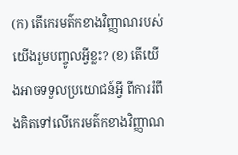(ក) តើកេរមត៌កខាងវិញ្ញាណរបស់យើងរួមបញ្ចូលអ្វីខ្លះ? (ខ) តើយើងអាចទទួលប្រយោជន៍អ្វី ពីការរំពឹងគិតទៅលើកេរមត៌កខាងវិញ្ញាណ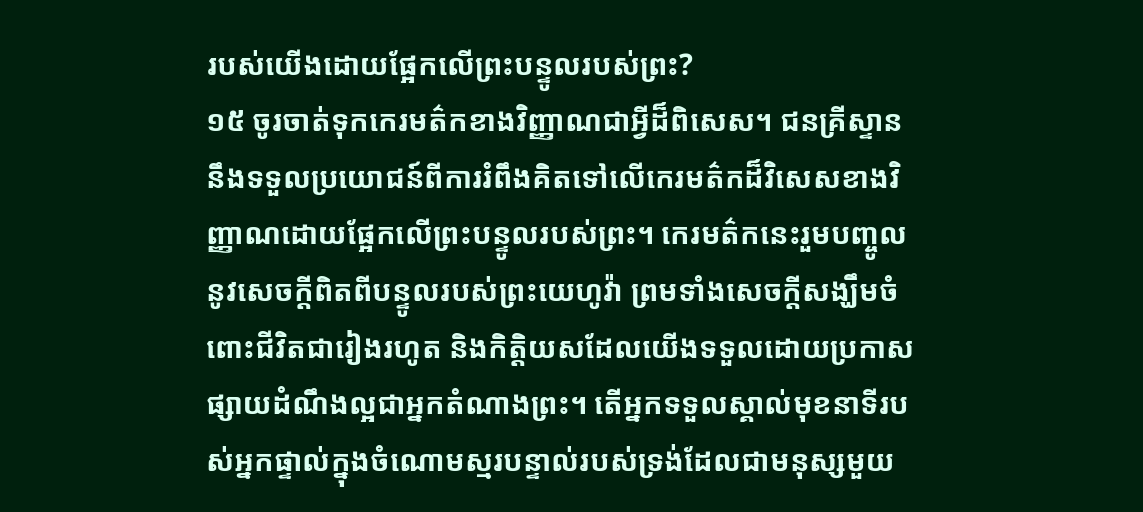របស់យើងដោយផ្អែកលើព្រះបន្ទូលរបស់ព្រះ?
១៥ ចូរចាត់ទុកកេរមត៌កខាងវិញ្ញាណជាអ្វីដ៏ពិសេស។ ជនគ្រីស្ទាននឹងទទួលប្រយោជន៍ពីការរំពឹងគិតទៅលើកេរមត៌កដ៏វិសេសខាងវិញ្ញាណដោយផ្អែកលើព្រះបន្ទូលរបស់ព្រះ។ កេរមត៌កនេះរួមបញ្ចូលនូវសេចក្ដីពិតពីបន្ទូលរបស់ព្រះយេហូវ៉ា ព្រមទាំងសេចក្ដីសង្ឃឹមចំពោះជីវិតជារៀងរហូត និងកិត្ដិយសដែលយើងទទួលដោយប្រកាសផ្សាយដំណឹងល្អជាអ្នកតំណាងព្រះ។ តើអ្នកទទួលស្គាល់មុខនាទីរបស់អ្នកផ្ទាល់ក្នុងចំណោមស្មរបន្ទាល់របស់ទ្រង់ដែលជាមនុស្សមួយ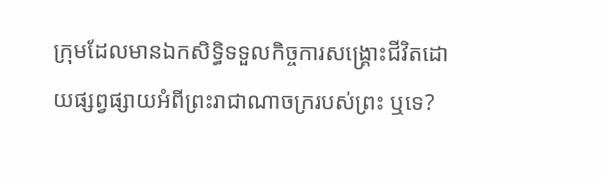ក្រុមដែលមានឯកសិទ្ធិទទួលកិច្ចការសង្គ្រោះជីវិតដោយផ្សព្វផ្សាយអំពីព្រះរាជាណាចក្ររបស់ព្រះ ឬទេ?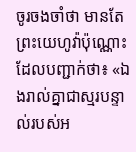ចូរចងចាំថា មានតែព្រះយេហូវ៉ាប៉ុណ្ណោះដែលបញ្ជាក់ថា៖ «ឯងរាល់គ្នាជាស្មរបន្ទាល់របស់អ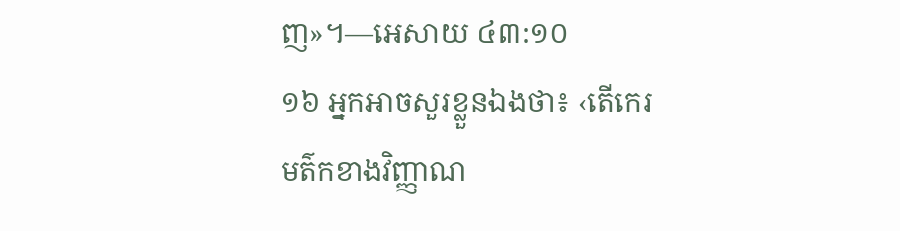ញ»។—អេសាយ ៤៣:១០
១៦ អ្នកអាចសួរខ្លួនឯងថា៖ ‹តើកេរមត៌កខាងវិញ្ញាណ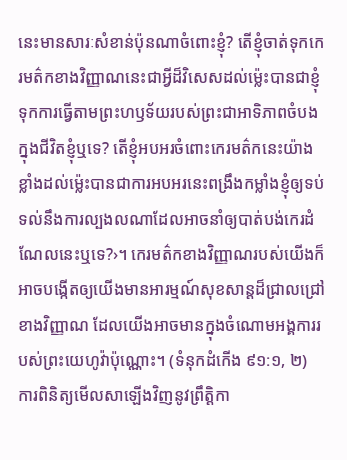នេះមានសារៈសំខាន់ប៉ុនណាចំពោះខ្ញុំ? តើខ្ញុំចាត់ទុកកេរមត៌កខាងវិញ្ញាណនេះជាអ្វីដ៏វិសេសដល់ម្ល៉េះបានជាខ្ញុំទុកការធ្វើតាមព្រះហឫទ័យរបស់ព្រះជាអាទិភាពចំបងក្នុងជីវិតខ្ញុំឬទេ? តើខ្ញុំអបអរចំពោះកេរមត៌កនេះយ៉ាងខ្លាំងដល់ម្ល៉េះបានជាការអបអរនេះពង្រឹងកម្លាំងខ្ញុំឲ្យទប់ទល់នឹងការល្បងលណាដែលអាចនាំឲ្យបាត់បង់កេរដំណែលនេះឬទេ?›។ កេរមត៌កខាងវិញ្ញាណរបស់យើងក៏អាចបង្កើតឲ្យយើងមានអារម្មណ៍សុខសាន្តដ៏ជ្រាលជ្រៅខាងវិញ្ញាណ ដែលយើងអាចមានក្នុងចំណោមអង្គការរបស់ព្រះយេហូវ៉ាប៉ុណ្ណោះ។ (ទំនុកដំកើង ៩១:១, ២) ការពិនិត្យមើលសាឡើងវិញនូវព្រឹត្ដិកា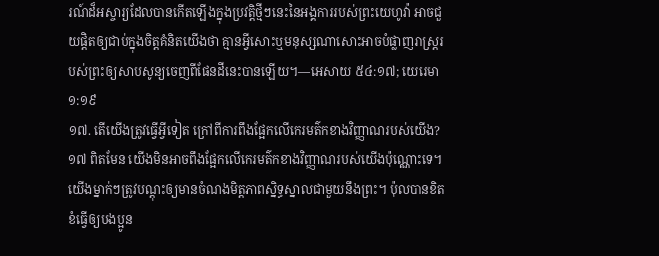រណ៍ដ៏អស្ចារ្យដែលបានកើតឡើងក្នុងប្រវត្ដិថ្មីៗនេះនៃអង្គការរបស់ព្រះយេហូវ៉ា អាចជួយផ្ដិតឲ្យជាប់ក្នុងចិត្តគំនិតយើងថា គ្មានអ្វីសោះឬមនុស្សណាសោះអាចបំផ្លាញរាស្ត្ររបស់ព្រះឲ្យសាបសូន្យចេញពីផែនដីនេះបានឡើយ។—អេសាយ ៥៤:១៧; យេរេមា ១:១៩
១៧. តើយើងត្រូវធ្វើអ្វីទៀត ក្រៅពីការពឹងផ្អែកលើកេរមត៌កខាងវិញ្ញាណរបស់យើង?
១៧ ពិតមែន យើងមិនអាចពឹងផ្អែកលើកេរមត៌កខាងវិញ្ញាណរបស់យើងប៉ុណ្ណោះទេ។ យើងម្នាក់ៗត្រូវបណ្ដុះឲ្យមានចំណងមិត្តភាពស្និទ្ធស្នាលជាមួយនឹងព្រះ។ ប៉ុលបានខិតខំធ្វើឲ្យបងប្អូន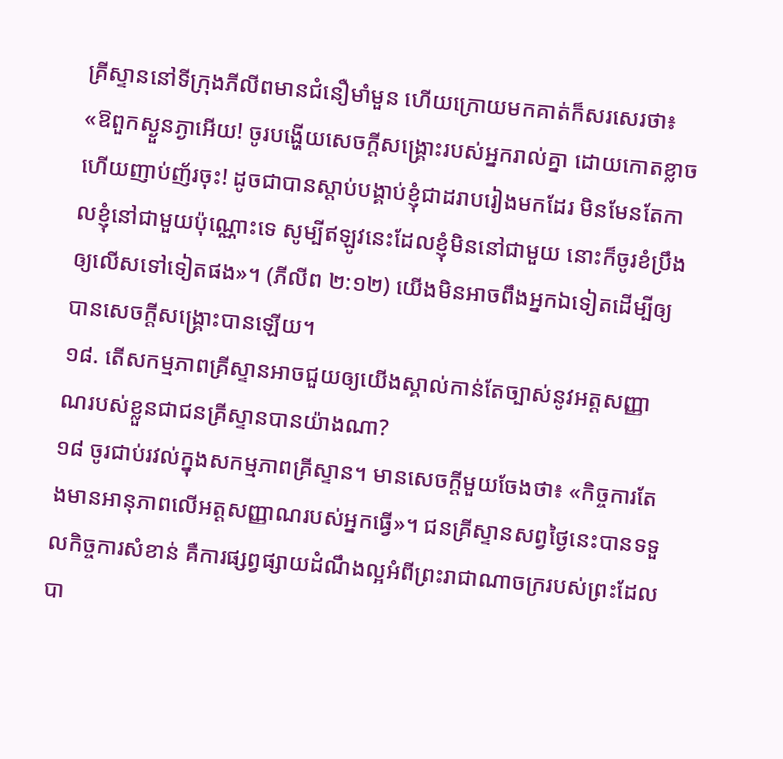គ្រីស្ទាននៅទីក្រុងភីលីពមានជំនឿមាំមួន ហើយក្រោយមកគាត់ក៏សរសេរថា៖ «ឱពួកស្ងួនភ្ងាអើយ! ចូរបង្ហើយសេចក្ដីសង្គ្រោះរបស់អ្នករាល់គ្នា ដោយកោតខ្លាច ហើយញាប់ញ័រចុះ! ដូចជាបានស្ដាប់បង្គាប់ខ្ញុំជាដរាបរៀងមកដែរ មិនមែនតែកាលខ្ញុំនៅជាមួយប៉ុណ្ណោះទេ សូម្បីឥឡូវនេះដែលខ្ញុំមិននៅជាមួយ នោះក៏ចូរខំប្រឹងឲ្យលើសទៅទៀតផង»។ (ភីលីព ២:១២) យើងមិនអាចពឹងអ្នកឯទៀតដើម្បីឲ្យបានសេចក្ដីសង្គ្រោះបានឡើយ។
១៨. តើសកម្មភាពគ្រីស្ទានអាចជួយឲ្យយើងស្គាល់កាន់តែច្បាស់នូវអត្តសញ្ញាណរបស់ខ្លួនជាជនគ្រីស្ទានបានយ៉ាងណា?
១៨ ចូរជាប់រវល់ក្នុងសកម្មភាពគ្រីស្ទាន។ មានសេចក្ដីមួយចែងថា៖ «កិច្ចការតែងមានអានុភាពលើអត្តសញ្ញាណរបស់អ្នកធ្វើ»។ ជនគ្រីស្ទានសព្វថ្ងៃនេះបានទទួលកិច្ចការសំខាន់ គឺការផ្សព្វផ្សាយដំណឹងល្អអំពីព្រះរាជាណាចក្ររបស់ព្រះដែលបា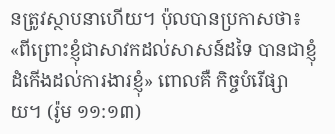នត្រូវស្ថាបនាហើយ។ ប៉ុលបានប្រកាសថា៖ «ពីព្រោះខ្ញុំជាសាវកដល់សាសន៍ដទៃ បានជាខ្ញុំដំកើងដល់ការងារខ្ញុំ» ពោលគឺ កិច្ចបំរើផ្សាយ។ (រ៉ូម ១១:១៣)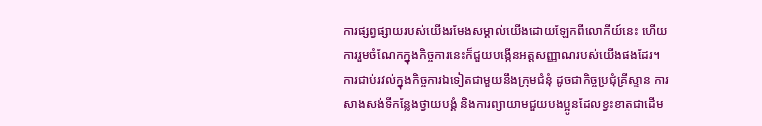ការផ្សព្វផ្សាយរបស់យើងរមែងសម្គាល់យើងដោយឡែកពីលោកីយ៍នេះ ហើយការរួមចំណែកក្នុងកិច្ចការនេះក៏ជួយបង្កើនអត្តសញ្ញាណរបស់យើងផងដែរ។ ការជាប់រវល់ក្នុងកិច្ចការឯទៀតជាមួយនឹងក្រុមជំនុំ ដូចជាកិច្ចប្រជុំគ្រីស្ទាន ការសាងសង់ទីកន្លែងថ្វាយបង្គំ និងការព្យាយាមជួយបងប្អូនដែលខ្វះខាតជាដើម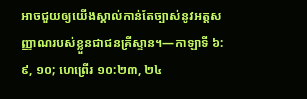អាចជួយឲ្យយើងស្គាល់កាន់តែច្បាស់នូវអត្តសញ្ញាណរបស់ខ្លួនជាជនគ្រីស្ទាន។—កាឡាទី ៦:៩, ១០; ហេព្រើរ ១០:២៣, ២៤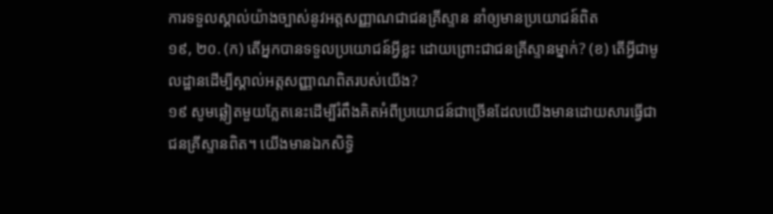ការទទួលស្គាល់យ៉ាងច្បាស់នូវអត្តសញ្ញាណជាជនគ្រីស្ទាន នាំឲ្យមានប្រយោជន៍ពិត
១៩, ២០. (ក) តើអ្នកបានទទួលប្រយោជន៍អ្វីខ្លះ ដោយព្រោះជាជនគ្រីស្ទានម្នាក់? (ខ) តើអ្វីជាមូលដ្ឋានដើម្បីស្គាល់អត្តសញ្ញាណពិតរបស់យើង?
១៩ សូមឆ្លៀតមួយភ្លែតនេះដើម្បីរំពឹងគិតអំពីប្រយោជន៍ជាច្រើនដែលយើងមានដោយសារធ្វើជាជនគ្រីស្ទានពិត។ យើងមានឯកសិទ្ធិ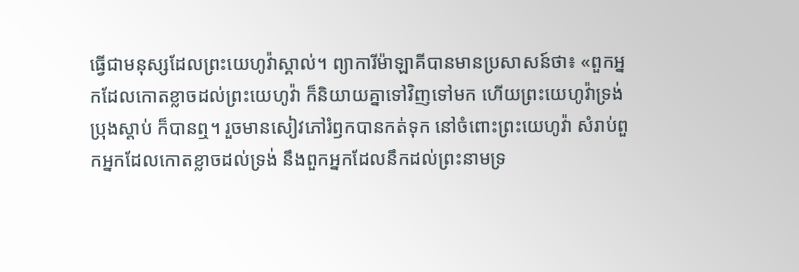ធ្វើជាមនុស្សដែលព្រះយេហូវ៉ាស្គាល់។ ព្យាការីម៉ាឡាគីបានមានប្រសាសន៍ថា៖ «ពួកអ្នកដែលកោតខ្លាចដល់ព្រះយេហូវ៉ា ក៏និយាយគ្នាទៅវិញទៅមក ហើយព្រះយេហូវ៉ាទ្រង់ប្រុងស្ដាប់ ក៏បានឮ។ រួចមានសៀវភៅរំឭកបានកត់ទុក នៅចំពោះព្រះយេហូវ៉ា សំរាប់ពួកអ្នកដែលកោតខ្លាចដល់ទ្រង់ នឹងពួកអ្នកដែលនឹកដល់ព្រះនាមទ្រ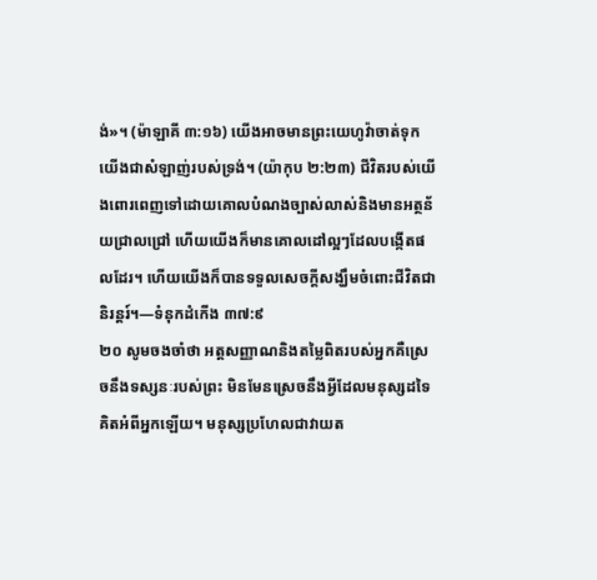ង់»។ (ម៉ាឡាគី ៣:១៦) យើងអាចមានព្រះយេហូវ៉ាចាត់ទុកយើងជាសំឡាញ់របស់ទ្រង់។ (យ៉ាកុប ២:២៣) ជីវិតរបស់យើងពោរពេញទៅដោយគោលបំណងច្បាស់លាស់និងមានអត្ថន័យជ្រាលជ្រៅ ហើយយើងក៏មានគោលដៅល្អៗដែលបង្កើតផលដែរ។ ហើយយើងក៏បានទទួលសេចក្ដីសង្ឃឹមចំពោះជីវិតជានិរន្តរ៍។—ទំនុកដំកើង ៣៧:៩
២០ សូមចងចាំថា អត្តសញ្ញាណនិងតម្លៃពិតរបស់អ្នកគឺស្រេចនឹងទស្សនៈរបស់ព្រះ មិនមែនស្រេចនឹងអ្វីដែលមនុស្សដទៃគិតអំពីអ្នកឡើយ។ មនុស្សប្រហែលជាវាយត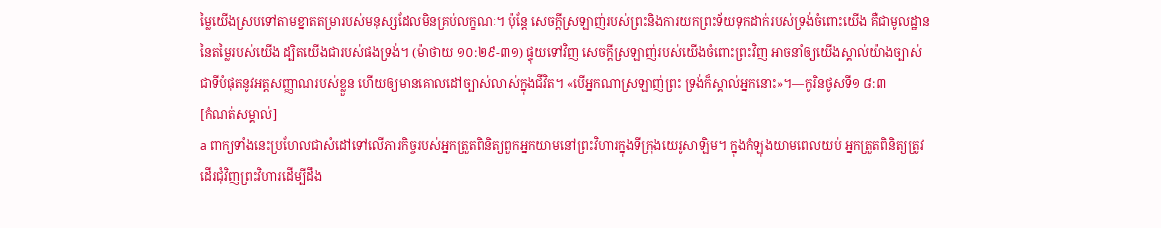ម្លៃយើងស្របទៅតាមខ្នាតតម្រារបស់មនុស្សដែលមិនគ្រប់លក្ខណៈ។ ប៉ុន្តែ សេចក្ដីស្រឡាញ់របស់ព្រះនិងការយកព្រះទ័យទុកដាក់របស់ទ្រង់ចំពោះយើង គឺជាមូលដ្ឋាននៃតម្លៃរបស់យើង ដ្បិតយើងជារបស់ផងទ្រង់។ (ម៉ាថាយ ១០:២៩-៣១) ផ្ទុយទៅវិញ សេចក្ដីស្រឡាញ់របស់យើងចំពោះព្រះវិញ អាចនាំឲ្យយើងស្គាល់យ៉ាងច្បាស់ជាទីបំផុតនូវអត្តសញ្ញាណរបស់ខ្លួន ហើយឲ្យមានគោលដៅច្បាស់លាស់ក្នុងជីវិត។ «បើអ្នកណាស្រឡាញ់ព្រះ ទ្រង់ក៏ស្គាល់អ្នកនោះ»។—កូរិនថូសទី១ ៨:៣
[កំណត់សម្គាល់]
a ពាក្យទាំងនេះប្រហែលជាសំដៅទៅលើភារកិច្ចរបស់អ្នកត្រួតពិនិត្យពួកអ្នកយាមនៅព្រះវិហារក្នុងទីក្រុងយេរូសាឡិម។ ក្នុងកំឡុងយាមពេលយប់ អ្នកត្រួតពិនិត្យត្រូវដើរជុំវិញព្រះវិហារដើម្បីដឹង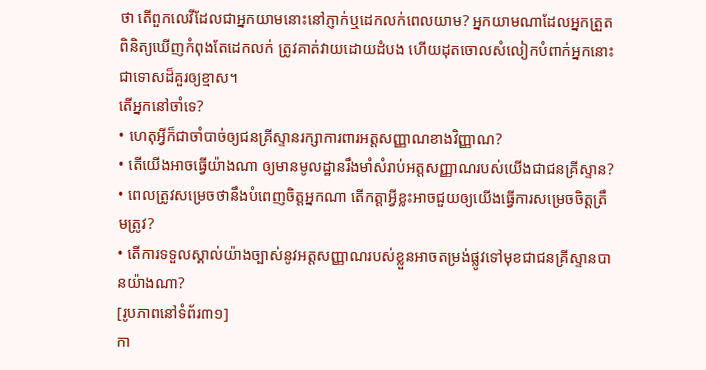ថា តើពួកលេវីដែលជាអ្នកយាមនោះនៅភ្ញាក់ឬដេកលក់ពេលយាម? អ្នកយាមណាដែលអ្នកត្រួតពិនិត្យឃើញកំពុងតែដេកលក់ ត្រូវគាត់វាយដោយដំបង ហើយដុតចោលសំលៀកបំពាក់អ្នកនោះជាទោសដ៏គួរឲ្យខ្មាស។
តើអ្នកនៅចាំទេ?
• ហេតុអ្វីក៏ជាចាំបាច់ឲ្យជនគ្រីស្ទានរក្សាការពារអត្តសញ្ញាណខាងវិញ្ញាណ?
• តើយើងអាចធ្វើយ៉ាងណា ឲ្យមានមូលដ្ឋានរឹងមាំសំរាប់អត្តសញ្ញាណរបស់យើងជាជនគ្រីស្ទាន?
• ពេលត្រូវសម្រេចថានឹងបំពេញចិត្តអ្នកណា តើកត្ដាអ្វីខ្លះអាចជួយឲ្យយើងធ្វើការសម្រេចចិត្តត្រឹមត្រូវ?
• តើការទទួលស្គាល់យ៉ាងច្បាស់នូវអត្តសញ្ញាណរបស់ខ្លួនអាចតម្រង់ផ្លូវទៅមុខជាជនគ្រីស្ទានបានយ៉ាងណា?
[រូបភាពនៅទំព័រ៣១]
កា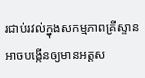រជាប់រវល់ក្នុងសកម្មភាពគ្រីស្ទានអាចបង្កើនឲ្យមានអត្តស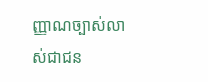ញ្ញាណច្បាស់លាស់ជាជន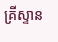គ្រីស្ទាន